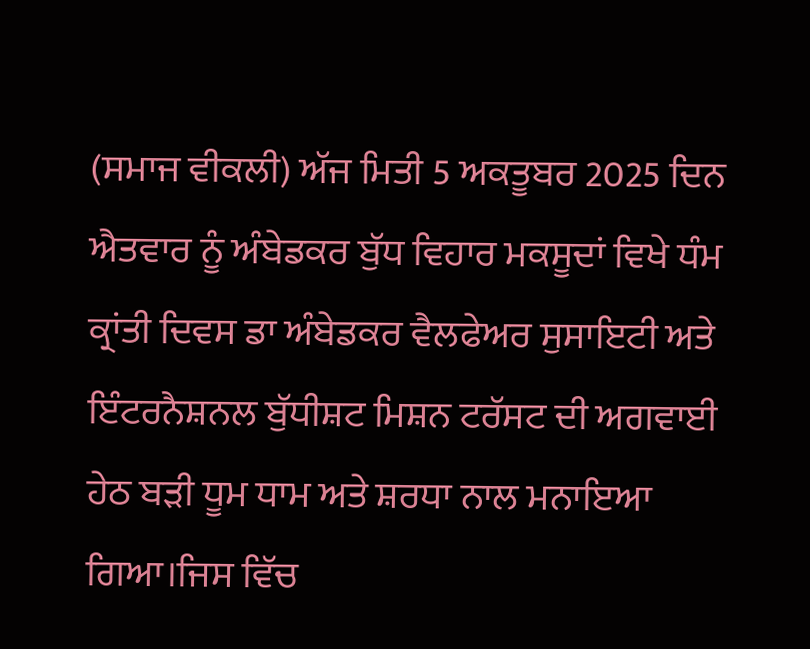(ਸਮਾਜ ਵੀਕਲੀ) ਅੱਜ ਮਿਤੀ 5 ਅਕਤੂਬਰ 2025 ਦਿਨ ਐਤਵਾਰ ਨੂੰ ਅੰਬੇਡਕਰ ਬੁੱਧ ਵਿਹਾਰ ਮਕਸੂਦਾਂ ਵਿਖੇ ਧੰਮ ਕ੍ਰਾਂਤੀ ਦਿਵਸ ਡਾ ਅੰਬੇਡਕਰ ਵੈਲਫੇਅਰ ਸੁਸਾਇਟੀ ਅਤੇ ਇੰਟਰਨੈਸ਼ਨਲ ਬੁੱਧੀਸ਼ਟ ਮਿਸ਼ਨ ਟਰੱਸਟ ਦੀ ਅਗਵਾਈ ਹੇਠ ਬੜੀ ਧੂਮ ਧਾਮ ਅਤੇ ਸ਼ਰਧਾ ਨਾਲ ਮਨਾਇਆ ਗਿਆ।ਜਿਸ ਵਿੱਚ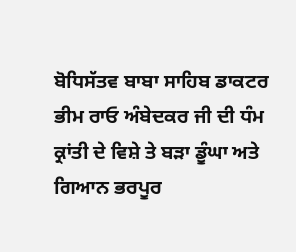ਬੋਧਿਸੱਤਵ ਬਾਬਾ ਸਾਹਿਬ ਡਾਕਟਰ ਭੀਮ ਰਾਓ ਅੰਬੇਦਕਰ ਜੀ ਦੀ ਧੰਮ ਕ੍ਰਾਂਤੀ ਦੇ ਵਿਸ਼ੇ ਤੇ ਬੜਾ ਡੂੰਘਾ ਅਤੇ ਗਿਆਨ ਭਰਪੂਰ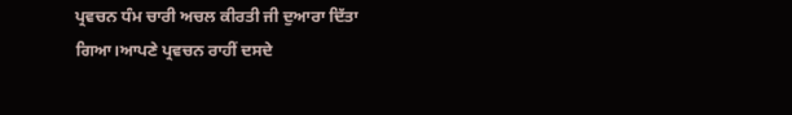ਪ੍ਰਵਚਨ ਧੰਮ ਚਾਰੀ ਅਚਲ ਕੀਰਤੀ ਜੀ ਦੁਆਰਾ ਦਿੱਤਾ ਗਿਆ।ਆਪਣੇ ਪ੍ਰਵਚਨ ਰਾਹੀਂ ਦਸਦੇ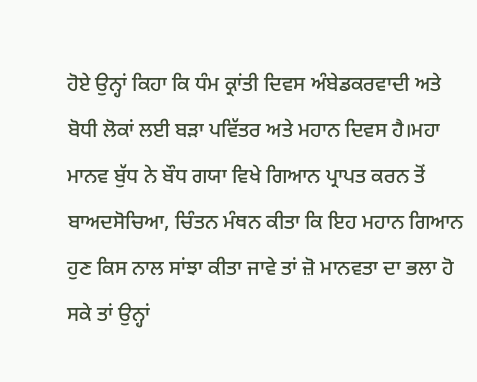ਹੋਏ ਉਨ੍ਹਾਂ ਕਿਹਾ ਕਿ ਧੰਮ ਕ੍ਰਾਂਤੀ ਦਿਵਸ ਅੰਬੇਡਕਰਵਾਦੀ ਅਤੇ ਬੋਧੀ ਲੋਕਾਂ ਲਈ ਬੜਾ ਪਵਿੱਤਰ ਅਤੇ ਮਹਾਨ ਦਿਵਸ ਹੈ।ਮਹਾ ਮਾਨਵ ਬੁੱਧ ਨੇ ਬੌਧ ਗਯਾ ਵਿਖੇ ਗਿਆਨ ਪ੍ਰਾਪਤ ਕਰਨ ਤੋਂ ਬਾਅਦਸੋਚਿਆ, ਚਿੰਤਨ ਮੰਥਨ ਕੀਤਾ ਕਿ ਇਹ ਮਹਾਨ ਗਿਆਨ ਹੁਣ ਕਿਸ ਨਾਲ ਸਾਂਝਾ ਕੀਤਾ ਜਾਵੇ ਤਾਂ ਜ਼ੋ ਮਾਨਵਤਾ ਦਾ ਭਲਾ ਹੋ ਸਕੇ ਤਾਂ ਉਨ੍ਹਾਂ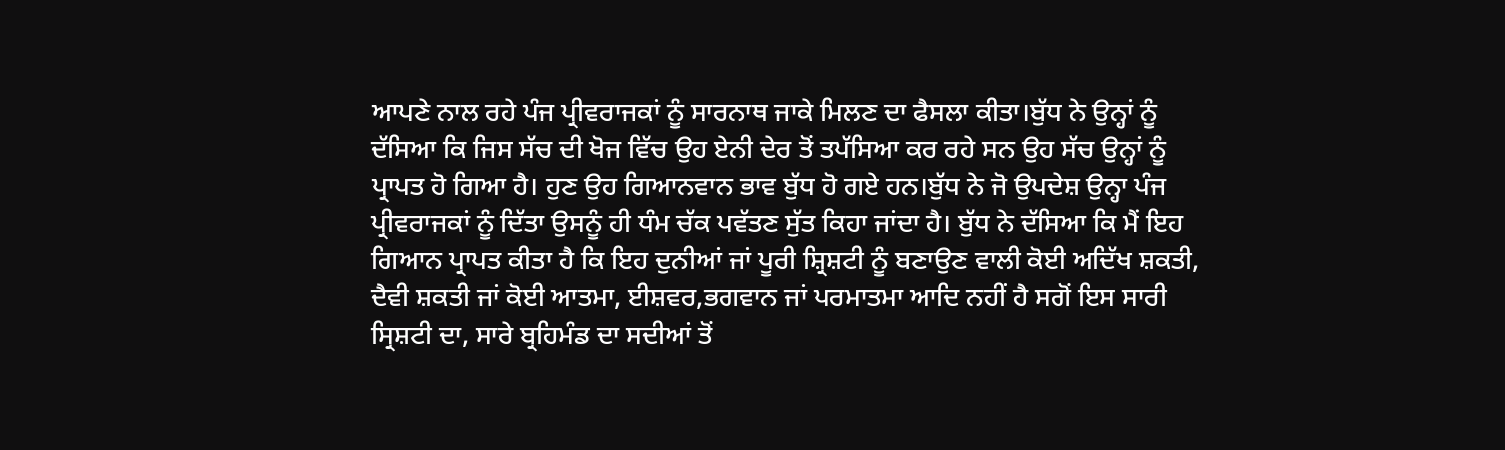ਆਪਣੇ ਨਾਲ ਰਹੇ ਪੰਜ ਪ੍ਰੀਵਰਾਜਕਾਂ ਨੂੰ ਸਾਰਨਾਥ ਜਾਕੇ ਮਿਲਣ ਦਾ ਫੈਸਲਾ ਕੀਤਾ।ਬੁੱਧ ਨੇ ਉਨ੍ਹਾਂ ਨੂੰ ਦੱਸਿਆ ਕਿ ਜਿਸ ਸੱਚ ਦੀ ਖੋਜ ਵਿੱਚ ਉਹ ਏਨੀ ਦੇਰ ਤੋਂ ਤਪੱਸਿਆ ਕਰ ਰਹੇ ਸਨ ਉਹ ਸੱਚ ਉਨ੍ਹਾਂ ਨੂੰ ਪ੍ਰਾਪਤ ਹੋ ਗਿਆ ਹੈ। ਹੁਣ ਉਹ ਗਿਆਨਵਾਨ ਭਾਵ ਬੁੱਧ ਹੋ ਗਏ ਹਨ।ਬੁੱਧ ਨੇ ਜੋ ਉਪਦੇਸ਼ ਉਨ੍ਹਾ ਪੰਜ ਪ੍ਰੀਵਰਾਜਕਾਂ ਨੂੰ ਦਿੱਤਾ ਉਸਨੂੰ ਹੀ ਧੰਮ ਚੱਕ ਪਵੱਤਣ ਸੁੱਤ ਕਿਹਾ ਜਾਂਦਾ ਹੈ। ਬੁੱਧ ਨੇ ਦੱਸਿਆ ਕਿ ਮੈਂ ਇਹ ਗਿਆਨ ਪ੍ਰਾਪਤ ਕੀਤਾ ਹੈ ਕਿ ਇਹ ਦੁਨੀਆਂ ਜਾਂ ਪੂਰੀ ਸ਼੍ਰਿਸ਼ਟੀ ਨੂੰ ਬਣਾਉਣ ਵਾਲੀ ਕੋਈ ਅਦਿੱਖ ਸ਼ਕਤੀ, ਦੈਵੀ ਸ਼ਕਤੀ ਜਾਂ ਕੋਈ ਆਤਮਾ, ਈਸ਼ਵਰ,ਭਗਵਾਨ ਜਾਂ ਪਰਮਾਤਮਾ ਆਦਿ ਨਹੀਂ ਹੈ ਸਗੋਂ ਇਸ ਸਾਰੀ ਸ੍ਰਿਸ਼ਟੀ ਦਾ, ਸਾਰੇ ਬ੍ਰਹਿਮੰਡ ਦਾ ਸਦੀਆਂ ਤੋਂ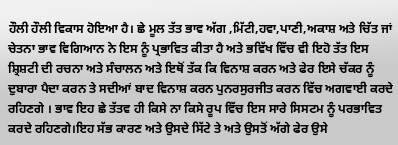ਹੌਲੀ ਹੌਲੀ ਵਿਕਾਸ ਹੋਇਆ ਹੈ। ਛੇ ਮੂਲ ਤੱਤ ਭਾਵ ਅੱਗ ,ਮਿੱਟੀ,ਹਵਾ,ਪਾਣੀ,ਅਕਾਸ਼ ਅਤੇ ਚਿੱਤ ਜਾਂ ਚੇਤਨਾ ਭਾਵ ਵਿਗਿਆਨ ਨੇ ਇਸ ਨੂੰ ਪ੍ਰਭਾਵਿਤ ਕੀਤਾ ਹੈ ਅਤੇ ਭਵਿੱਖ ਵਿੱਚ ਵੀ ਇਹੋ ਤੱਤ ਇਸ ਸ਼੍ਰਿਸ਼ਟੀ ਦੀ ਰਚਨਾ ਅਤੇ ਸੰਚਾਲਨ ਅਤੇ ਇਥੋਂ ਤੱਕ ਕਿ ਵਿਨਾਸ਼ ਕਰਨ ਅਤੇ ਫੇਰ ਇਸੇ ਚੱਕਰ ਨੂੰ ਦੁਬਾਰਾ ਪੈਦਾ ਕਰਨ ਤੇ ਸਦੀਆਂ ਬਾਦ ਵਿਨਾਸ਼ ਕਰਨ ਪੁਨਰਸੁਰਜੀਤ ਕਰਨ ਵਿੱਚ ਅਗਵਾਈ ਕਰਦੇ ਰਹਿਣਗੇ । ਭਾਵ ਇਹ ਛੇ ਤੱਤਵ ਹੀ ਕਿਸੇ ਨਾ ਕਿਸੇ ਰੂਪ ਵਿੱਚ ਇਸ ਸਾਰੇ ਸਿਸਟਮ ਨੂੰ ਪਰਭਾਵਿਤ ਕਰਦੇ ਰਹਿਣਗੇ।ਇਹ ਸੱਭ ਕਾਰਣ ਅਤੇ ਉਸਦੇ ਸਿੱਟੇ ਤੇ ਅਤੇ ਉਸਤੋਂ ਅੱਗੇ ਫੇਰ ਉਸੇ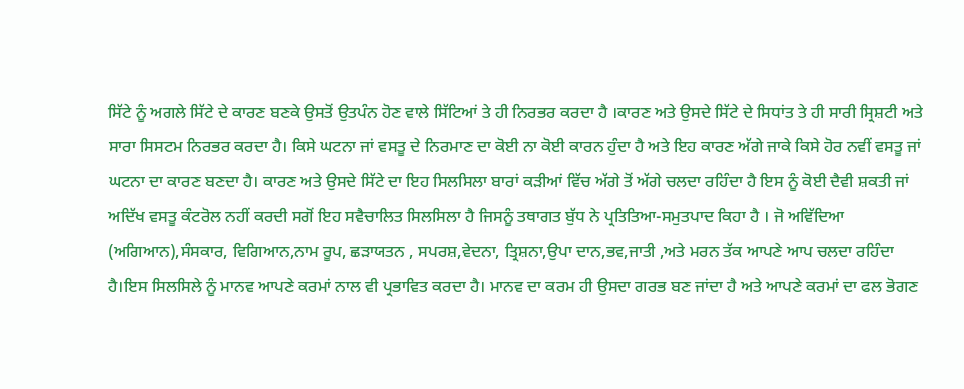ਸਿੱਟੇ ਨੂੰ ਅਗਲੇ ਸਿੱਟੇ ਦੇ ਕਾਰਣ ਬਣਕੇ ਉਸਤੋਂ ਉਤਪੰਨ ਹੋਣ ਵਾਲੇ ਸਿੱਟਿਆਂ ਤੇ ਹੀ ਨਿਰਭਰ ਕਰਦਾ ਹੈ ।ਕਾਰਣ ਅਤੇ ਉਸਦੇ ਸਿੱਟੇ ਦੇ ਸਿਧਾਂਤ ਤੇ ਹੀ ਸਾਰੀ ਸ੍ਰਿਸ਼ਟੀ ਅਤੇ ਸਾਰਾ ਸਿਸਟਮ ਨਿਰਭਰ ਕਰਦਾ ਹੈ। ਕਿਸੇ ਘਟਨਾ ਜਾਂ ਵਸਤੂ ਦੇ ਨਿਰਮਾਣ ਦਾ ਕੋਈ ਨਾ ਕੋਈ ਕਾਰਨ ਹੁੰਦਾ ਹੈ ਅਤੇ ਇਹ ਕਾਰਣ ਅੱਗੇ ਜਾਕੇ ਕਿਸੇ ਹੋਰ ਨਵੀਂ ਵਸਤੂ ਜਾਂ ਘਟਨਾ ਦਾ ਕਾਰਣ ਬਣਦਾ ਹੈ। ਕਾਰਣ ਅਤੇ ਉਸਦੇ ਸਿੱਟੇ ਦਾ ਇਹ ਸਿਲਸਿਲਾ ਬਾਰਾਂ ਕੜੀਆਂ ਵਿੱਚ ਅੱਗੇ ਤੋਂ ਅੱਗੇ ਚਲਦਾ ਰਹਿੰਦਾ ਹੈ ਇਸ ਨੂੰ ਕੋਈ ਦੈਵੀ ਸ਼ਕਤੀ ਜਾਂ ਅਦਿੱਖ ਵਸਤੂ ਕੰਟਰੋਲ ਨਹੀਂ ਕਰਦੀ ਸਗੋਂ ਇਹ ਸਵੈਚਾਲਿਤ ਸਿਲਸਿਲਾ ਹੈ ਜਿਸਨੂੰ ਤਥਾਗਤ ਬੁੱਧ ਨੇ ਪ੍ਰਤਿਤਿਆ-ਸਮੁਤਪਾਦ ਕਿਹਾ ਹੈ । ਜੋ ਅਵਿੱਦਿਆ (ਅਗਿਆਨ),ਸੰਸਕਾਰ, ਵਿਗਿਆਨ,ਨਾਮ ਰੂਪ, ਛੜਾਯਤਨ , ਸਪਰਸ਼,ਵੇਦਨਾ, ਤ੍ਰਿਸ਼ਨਾ,ਉਪਾ ਦਾਨ,ਭਵ,ਜਾਤੀ ,ਅਤੇ ਮਰਨ ਤੱਕ ਆਪਣੇ ਆਪ ਚਲਦਾ ਰਹਿੰਦਾ ਹੈ।ਇਸ ਸਿਲਸਿਲੇ ਨੂੰ ਮਾਨਵ ਆਪਣੇ ਕਰਮਾਂ ਨਾਲ ਵੀ ਪ੍ਰਭਾਵਿਤ ਕਰਦਾ ਹੈ। ਮਾਨਵ ਦਾ ਕਰਮ ਹੀ ਉਸਦਾ ਗਰਭ ਬਣ ਜਾਂਦਾ ਹੈ ਅਤੇ ਆਪਣੇ ਕਰਮਾਂ ਦਾ ਫਲ ਭੋਗਣ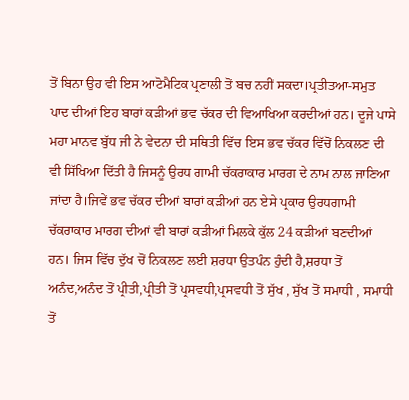ਤੋਂ ਬਿਨਾ ਉਹ ਵੀ ਇਸ ਆਟੋਮੈਟਿਕ ਪ੍ਰਣਾਲੀ ਤੋਂ ਬਚ ਨਹੀਂ ਸਕਦਾ।ਪ੍ਰਤੀਤਆ-ਸਮੁਤ ਪਾਦ ਦੀਆਂ ਇਹ ਬਾਰਾਂ ਕੜੀਆਂ ਭਵ ਚੱਕਰ ਦੀ ਵਿਆਖਿਆ ਕਰਦੀਆਂ ਹਨ। ਦੂਜੇ ਪਾਸੇ ਮਹਾ ਮਾਨਵ ਬੁੱਧ ਜੀ ਨੇ ਵੇਦਨਾ ਦੀ ਸਥਿਤੀ ਵਿੱਚ ਇਸ ਭਵ ਚੱਕਰ ਵਿੱਚੋਂ ਨਿਕਲਣ ਦੀ ਵੀ ਸਿੱਖਿਆ ਦਿੱਤੀ ਹੈ ਜਿਸਨੂੰ ਉਰਧ ਗਾਮੀ ਚੱਕਰਾਕਾਰ ਮਾਰਗ ਦੇ ਨਾਮ ਨਾਲ ਜਾਣਿਆ ਜਾਂਦਾ ਹੈ।ਜਿਵੇਂ ਭਵ ਚੱਕਰ ਦੀਆਂ ਬਾਰਾਂ ਕੜੀਆਂ ਹਨ ਏਸੇ ਪ੍ਰਕਾਰ ਉਰਧਗਾਮੀ ਚੱਕਰਾਕਾਰ ਮਾਰਗ ਦੀਆਂ ਵੀ ਬਾਰਾਂ ਕੜੀਆਂ ਮਿਲਕੇ ਕੁੱਲ 24 ਕੜੀਆਂ ਬਣਦੀਆਂ ਹਨ। ਜਿਸ ਵਿੱਚ ਦੁੱਖ ਚੋਂ ਨਿਕਲਣ ਲਈ ਸ਼ਰਧਾ ਉਤਪੰਨ ਹੁੰਦੀ ਹੈ,ਸ਼ਰਧਾ ਤੋਂ ਅਨੰਦ,ਅਨੰਦ ਤੋਂ ਪ੍ਰੀਤੀ,ਪ੍ਰੀਤੀ ਤੋਂ ਪ੍ਰਸਵਧੀ,ਪ੍ਰਸਵਧੀ ਤੋਂ ਸੁੱਖ , ਸੁੱਖ ਤੋਂ ਸਮਾਧੀ , ਸਮਾਧੀ ਤੋਂ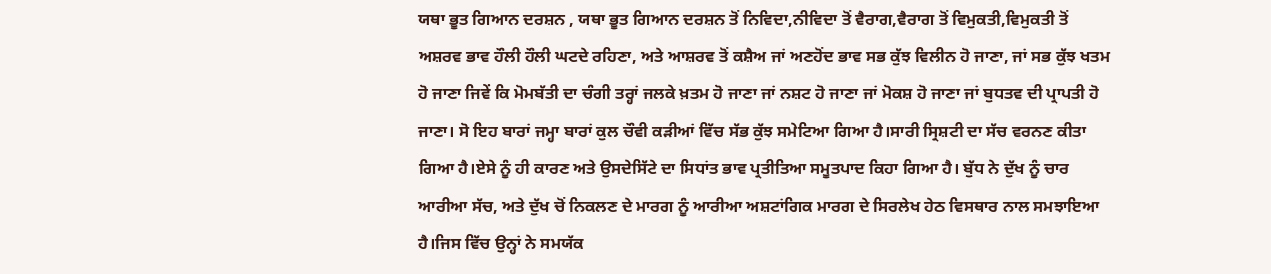ਯਥਾ ਭੂਤ ਗਿਆਨ ਦਰਸ਼ਨ , ਯਥਾ ਭੂਤ ਗਿਆਨ ਦਰਸ਼ਨ ਤੋਂ ਨਿਵਿਦਾ,ਨੀਵਿਦਾ ਤੋਂ ਵੈਰਾਗ,ਵੈਰਾਗ ਤੋਂ ਵਿਮੁਕਤੀ,ਵਿਮੁਕਤੀ ਤੋਂ ਅਸ਼ਰਵ ਭਾਵ ਹੌਲੀ ਹੌਲੀ ਘਟਦੇ ਰਹਿਣਾ, ਅਤੇ ਆਸ਼ਰਵ ਤੋਂ ਕਸ਼ੈਅ ਜਾਂ ਅਣਹੋਂਦ ਭਾਵ ਸਭ ਕੁੱਝ ਵਿਲੀਨ ਹੋ ਜਾਣਾ, ਜਾਂ ਸਭ ਕੁੱਝ ਖਤਮ ਹੋ ਜਾਣਾ ਜਿਵੇਂ ਕਿ ਮੋਮਬੱਤੀ ਦਾ ਚੰਗੀ ਤਰ੍ਹਾਂ ਜਲਕੇ ਖ਼ਤਮ ਹੋ ਜਾਣਾ ਜਾਂ ਨਸ਼ਟ ਹੋ ਜਾਣਾ ਜਾਂ ਮੋਕਸ਼ ਹੋ ਜਾਣਾ ਜਾਂ ਬੁਧਤਵ ਦੀ ਪ੍ਰਾਪਤੀ ਹੋ ਜਾਣਾ। ਸੋ ਇਹ ਬਾਰਾਂ ਜਮ੍ਹਾ ਬਾਰਾਂ ਕੁਲ ਚੌਵੀ ਕੜੀਆਂ ਵਿੱਚ ਸੱਭ ਕੁੱਝ ਸਮੇਟਿਆ ਗਿਆ ਹੈ।ਸਾਰੀ ਸ੍ਰਿਸ਼ਟੀ ਦਾ ਸੱਚ ਵਰਨਣ ਕੀਤਾ ਗਿਆ ਹੈ।ਏਸੇ ਨੂੰ ਹੀ ਕਾਰਣ ਅਤੇ ਉਸਦੇਸਿੱਟੇ ਦਾ ਸਿਧਾਂਤ ਭਾਵ ਪ੍ਰਤੀਤਿਆ ਸਮੂਤਪਾਦ ਕਿਹਾ ਗਿਆ ਹੈ। ਬੁੱਧ ਨੇ ਦੁੱਖ ਨੂੰ ਚਾਰ ਆਰੀਆ ਸੱਚ, ਅਤੇ ਦੁੱਖ ਚੋਂ ਨਿਕਲਣ ਦੇ ਮਾਰਗ ਨੂੰ ਆਰੀਆ ਅਸ਼ਟਾਂਗਿਕ ਮਾਰਗ ਦੇ ਸਿਰਲੇਖ ਹੇਠ ਵਿਸਥਾਰ ਨਾਲ ਸਮਝਾਇਆ ਹੈ।ਜਿਸ ਵਿੱਚ ਉਨ੍ਹਾਂ ਨੇ ਸਮਯੱਕ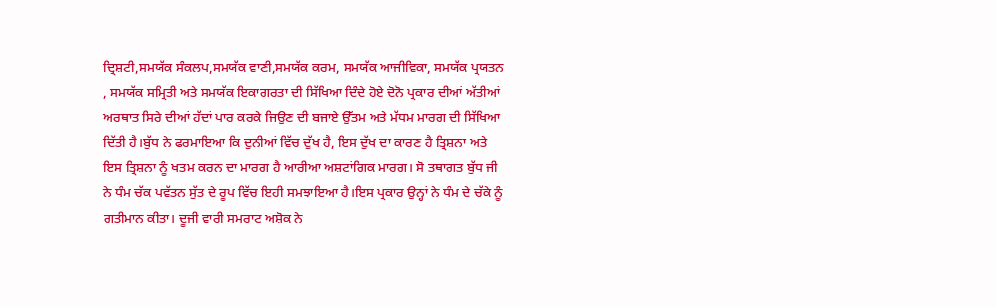ਦ੍ਰਿਸ਼ਟੀ,ਸਮਯੱਕ ਸੰਕਲਪ,ਸਮਯੱਕ ਵਾਣੀ,ਸਮਯੱਕ ਕਰਮ, ਸਮਯੱਕ ਆਜੀਵਿਕਾ, ਸਮਯੱਕ ਪ੍ਰਯਤਨ , ਸਮਯੱਕ ਸਮ੍ਰਿਤੀ ਅਤੇ ਸਮਯੱਕ ਇਕਾਗਰਤਾ ਦੀ ਸਿੱਖਿਆ ਦਿੰਦੇ ਹੋਏ ਦੋਨੋ ਪ੍ਰਕਾਰ ਦੀਆਂ ਅੱਤੀਆਂ ਅਰਥਾਤ ਸਿਰੇ ਦੀਆਂ ਹੱਦਾਂ ਪਾਰ ਕਰਕੇ ਜਿਉਣ ਦੀ ਬਜਾਏ ਉੱਤਮ ਅਤੇ ਮੱਧਮ ਮਾਰਗ ਦੀ ਸਿੱਖਿਆ ਦਿੱਤੀ ਹੈ।ਬੁੱਧ ਨੇ ਫਰਮਾਇਆ ਕਿ ਦੁਨੀਆਂ ਵਿੱਚ ਦੁੱਖ ਹੈ, ਇਸ ਦੁੱਖ ਦਾ ਕਾਰਣ ਹੈ ਤ੍ਰਿਸ਼ਨਾ ਅਤੇ ਇਸ ਤ੍ਰਿਸ਼ਨਾ ਨੂੰ ਖਤਮ ਕਰਨ ਦਾ ਮਾਰਗ ਹੈ ਆਰੀਆ ਅਸ਼ਟਾਂਗਿਕ ਮਾਰਗ। ਸੋ ਤਥਾਗਤ ਬੁੱਧ ਜੀ ਨੇ ਧੰਮ ਚੱਕ ਪਵੱਤਨ ਸੁੱਤ ਦੇ ਰੂਪ ਵਿੱਚ ਇਹੀ ਸਮਝਾਇਆ ਹੈ।ਇਸ ਪ੍ਰਕਾਰ ਉਨ੍ਹਾਂ ਨੇ ਧੰਮ ਦੇ ਚੱਕੇ ਨੂੰ ਗਤੀਮਾਨ ਕੀਤਾ। ਦੂਜੀ ਵਾਰੀ ਸਮਰਾਟ ਅਸ਼ੋਕ ਨੇ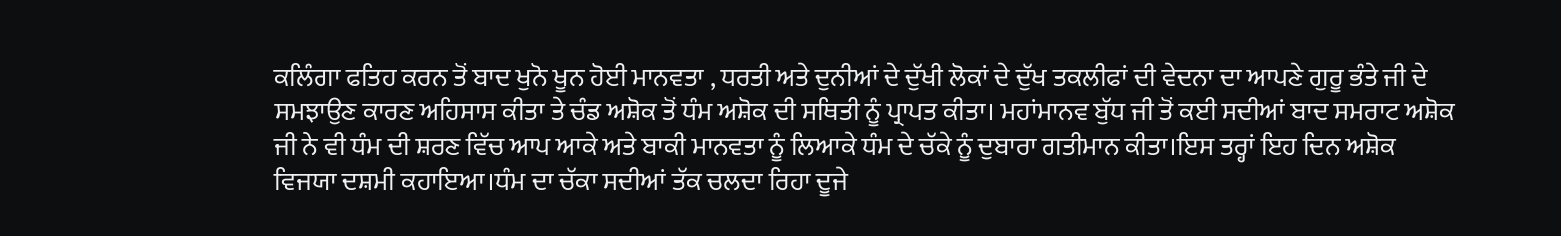ਕਲਿੰਗਾ ਫਤਿਹ ਕਰਨ ਤੋਂ ਬਾਦ ਖੁਨੋ ਖੂਨ ਹੋਈ ਮਾਨਵਤਾ , ਧਰਤੀ ਅਤੇ ਦੁਨੀਆਂ ਦੇ ਦੁੱਖੀ ਲੋਕਾਂ ਦੇ ਦੁੱਖ ਤਕਲੀਫਾਂ ਦੀ ਵੇਦਨਾ ਦਾ ਆਪਣੇ ਗੁਰੂ ਭੰਤੇ ਜੀ ਦੇ ਸਮਝਾਉਣ ਕਾਰਣ ਅਹਿਸਾਸ ਕੀਤਾ ਤੇ ਚੰਡ ਅਸ਼ੋਕ ਤੋਂ ਧੰਮ ਅਸ਼ੋਕ ਦੀ ਸਥਿਤੀ ਨੂੰ ਪ੍ਰਾਪਤ ਕੀਤਾ। ਮਹਾਂਮਾਨਵ ਬੁੱਧ ਜੀ ਤੋਂ ਕਈ ਸਦੀਆਂ ਬਾਦ ਸਮਰਾਟ ਅਸ਼ੋਕ ਜੀ ਨੇ ਵੀ ਧੰਮ ਦੀ ਸ਼ਰਣ ਵਿੱਚ ਆਪ ਆਕੇ ਅਤੇ ਬਾਕੀ ਮਾਨਵਤਾ ਨੂੰ ਲਿਆਕੇ ਧੰਮ ਦੇ ਚੱਕੇ ਨੂੰ ਦੁਬਾਰਾ ਗਤੀਮਾਨ ਕੀਤਾ।ਇਸ ਤਰ੍ਹਾਂ ਇਹ ਦਿਨ ਅਸ਼ੋਕ ਵਿਜਯਾ ਦਸ਼ਮੀ ਕਹਾਇਆ।ਧੰਮ ਦਾ ਚੱਕਾ ਸਦੀਆਂ ਤੱਕ ਚਲਦਾ ਰਿਹਾ ਦੂਜੇ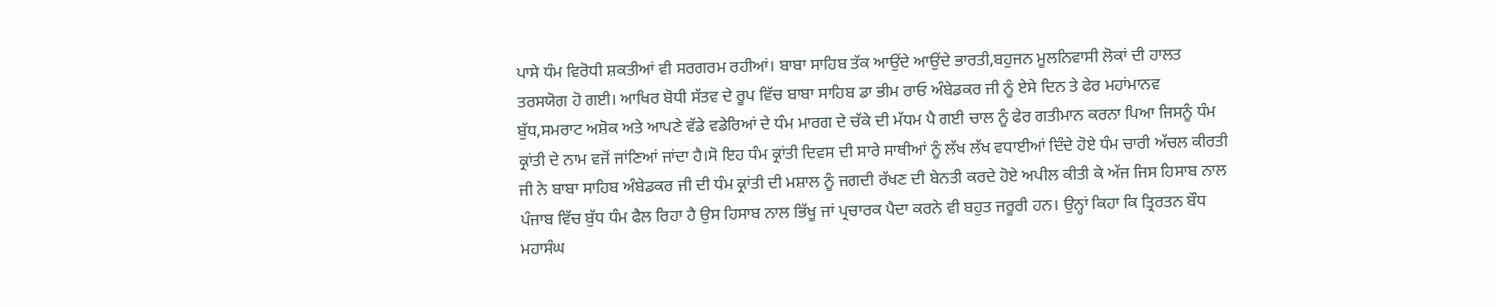ਪਾਸੇ ਧੰਮ ਵਿਰੋਧੀ ਸ਼ਕਤੀਆਂ ਵੀ ਸਰਗਰਮ ਰਹੀਆਂ। ਬਾਬਾ ਸਾਹਿਬ ਤੱਕ ਆਉਂਦੇ ਆਉਂਦੇ ਭਾਰਤੀ,ਬਹੁਜਨ ਮੂਲਨਿਵਾਸੀ ਲੋਕਾਂ ਦੀ ਹਾਲਤ ਤਰਸਯੋਗ ਹੋ ਗਈ। ਆਖਿਰ ਬੋਧੀ ਸੱਤਵ ਦੇ ਰੂਪ ਵਿੱਚ ਬਾਬਾ ਸਾਹਿਬ ਡਾ ਭੀਮ ਰਾਓ ਅੰਬੇਡਕਰ ਜੀ ਨੂੰ ਏਸੇ ਦਿਨ ਤੇ ਫੇਰ ਮਹਾਂਮਾਨਵ ਬੁੱਧ,ਸਮਰਾਟ ਅਸ਼ੋਕ ਅਤੇ ਆਪਣੇ ਵੱਡੇ ਵਡੇਰਿਆਂ ਦੇ ਧੰਮ ਮਾਰਗ ਦੇ ਚੱਕੇ ਦੀ ਮੱਧਮ ਪੈ ਗਈ ਚਾਲ ਨੂੰ ਫੇਰ ਗਤੀਮਾਨ ਕਰਨਾ ਪਿਆ ਜਿਸਨੂੰ ਧੰਮ ਕ੍ਰਾਂਤੀ ਦੇ ਨਾਮ ਵਜੋਂ ਜਾਂਣਿਆਂ ਜਾਂਦਾ ਹੈ।ਸੋ ਇਹ ਧੰਮ ਕ੍ਰਾਂਤੀ ਦਿਵਸ ਦੀ ਸਾਰੇ ਸਾਥੀਆਂ ਨੂੰ ਲੱਖ ਲੱਖ ਵਧਾਈਆਂ ਦਿੰਦੇ ਹੋਏ ਧੰਮ ਚਾਰੀ ਅੱਚਲ ਕੀਰਤੀ ਜੀ ਨੇ ਬਾਬਾ ਸਾਹਿਬ ਅੰਬੇਡਕਰ ਜੀ ਦੀ ਧੰਮ ਕ੍ਰਾਂਤੀ ਦੀ ਮਸ਼ਾਲ ਨੂੰ ਜਗਦੀ ਰੱਖਣ ਦੀ ਬੇਨਤੀ ਕਰਦੇ ਹੋਏ ਅਪੀਲ ਕੀਤੀ ਕੇ ਅੱਜ ਜਿਸ ਹਿਸਾਬ ਨਾਲ ਪੰਜਾਬ ਵਿੱਚ ਬੁੱਧ ਧੰਮ ਫੈਲ ਰਿਹਾ ਹੈ ਉਸ ਹਿਸਾਬ ਨਾਲ ਭਿੱਖੂ ਜਾਂ ਪ੍ਰਚਾਰਕ ਪੈਦਾ ਕਰਨੇ ਵੀ ਬਹੁਤ ਜਰੂਰੀ ਹਨ। ਉਨ੍ਹਾਂ ਕਿਹਾ ਕਿ ਤ੍ਰਿਰਤਨ ਬੌਧ ਮਹਾਸੰਘ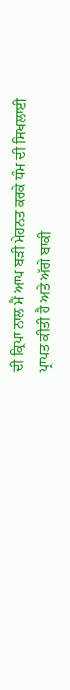ਦੀ ਕ੍ਰਿਪਾ ਨਾਲ ਮੈਂ ਆਪ ਬੜੀ ਮੇਹਨਤ ਕਰਕੇ ਧੰਮ ਦੀ ਸਿਖਲਾਈ ਪ੍ਰਾਪਤ ਕੀਤੀ ਹੈ ਅਤੇ ਅੱਗੇ ਬਾਕੀ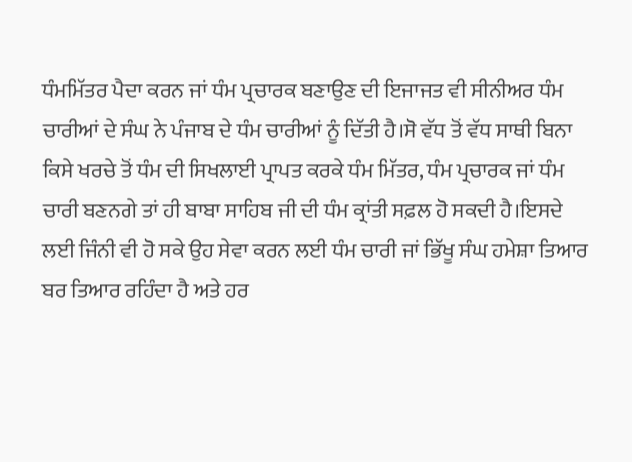ਧੰਮਮਿੱਤਰ ਪੈਦਾ ਕਰਨ ਜਾਂ ਧੰਮ ਪ੍ਰਚਾਰਕ ਬਣਾਉਣ ਦੀ ਇਜਾਜਤ ਵੀ ਸੀਨੀਅਰ ਧੰਮ ਚਾਰੀਆਂ ਦੇ ਸੰਘ ਨੇ ਪੰਜਾਬ ਦੇ ਧੰਮ ਚਾਰੀਆਂ ਨੂੰ ਦਿੱਤੀ ਹੈ।ਸੋ ਵੱਧ ਤੋਂ ਵੱਧ ਸਾਥੀ ਬਿਨਾ ਕਿਸੇ ਖਰਚੇ ਤੋਂ ਧੰਮ ਦੀ ਸਿਖਲਾਈ ਪ੍ਰਾਪਤ ਕਰਕੇ ਧੰਮ ਮਿੱਤਰ, ਧੰਮ ਪ੍ਰਚਾਰਕ ਜਾਂ ਧੰਮ ਚਾਰੀ ਬਣਨਗੇ ਤਾਂ ਹੀ ਬਾਬਾ ਸਾਹਿਬ ਜੀ ਦੀ ਧੰਮ ਕ੍ਰਾਂਤੀ ਸਫ਼ਲ ਹੋ ਸਕਦੀ ਹੈ।ਇਸਦੇ ਲਈ ਜਿੰਨੀ ਵੀ ਹੋ ਸਕੇ ਉਹ ਸੇਵਾ ਕਰਨ ਲਈ ਧੰਮ ਚਾਰੀ ਜਾਂ ਭਿੱਖੂ ਸੰਘ ਹਮੇਸ਼ਾ ਤਿਆਰ ਬਰ ਤਿਆਰ ਰਹਿੰਦਾ ਹੈ ਅਤੇ ਹਰ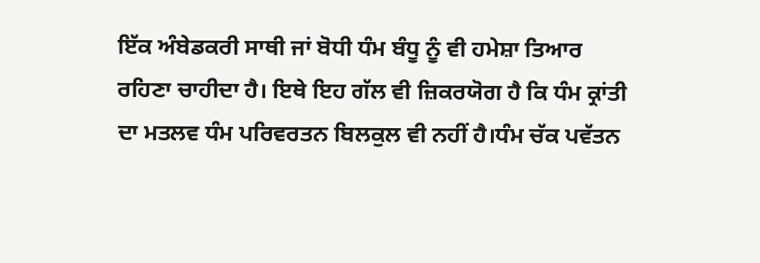ਇੱਕ ਅੰਬੇਡਕਰੀ ਸਾਥੀ ਜਾਂ ਬੋਧੀ ਧੰਮ ਬੰਧੂ ਨੂੰ ਵੀ ਹਮੇਸ਼ਾ ਤਿਆਰ ਰਹਿਣਾ ਚਾਹੀਦਾ ਹੈ। ਇਥੇ ਇਹ ਗੱਲ ਵੀ ਜ਼ਿਕਰਯੋਗ ਹੈ ਕਿ ਧੰਮ ਕ੍ਰਾਂਤੀ ਦਾ ਮਤਲਵ ਧੰਮ ਪਰਿਵਰਤਨ ਬਿਲਕੁਲ ਵੀ ਨਹੀਂ ਹੈ।ਧੰਮ ਚੱਕ ਪਵੱਤਨ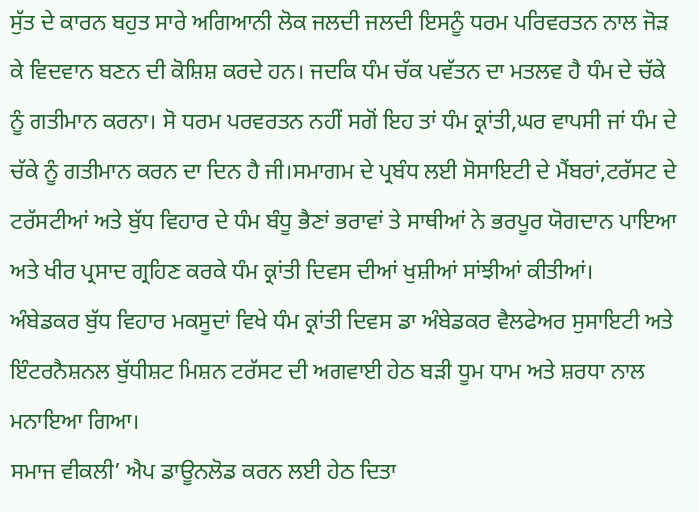ਸੁੱਤ ਦੇ ਕਾਰਨ ਬਹੁਤ ਸਾਰੇ ਅਗਿਆਨੀ ਲੋਕ ਜਲਦੀ ਜਲਦੀ ਇਸਨੂੰ ਧਰਮ ਪਰਿਵਰਤਨ ਨਾਲ ਜੋੜ ਕੇ ਵਿਦਵਾਨ ਬਣਨ ਦੀ ਕੋਸ਼ਿਸ਼ ਕਰਦੇ ਹਨ। ਜਦਕਿ ਧੰਮ ਚੱਕ ਪਵੱਤਨ ਦਾ ਮਤਲਵ ਹੈ ਧੰਮ ਦੇ ਚੱਕੇ ਨੂੰ ਗਤੀਮਾਨ ਕਰਨਾ। ਸੋ ਧਰਮ ਪਰਵਰਤਨ ਨਹੀਂ ਸਗੋਂ ਇਹ ਤਾਂ ਧੰਮ ਕ੍ਰਾਂਤੀ,ਘਰ ਵਾਪਸੀ ਜਾਂ ਧੰਮ ਦੇ ਚੱਕੇ ਨੂੰ ਗਤੀਮਾਨ ਕਰਨ ਦਾ ਦਿਨ ਹੈ ਜੀ।ਸਮਾਗਮ ਦੇ ਪ੍ਰਬੰਧ ਲਈ ਸੋਸਾਇਟੀ ਦੇ ਮੈਂਬਰਾਂ,ਟਰੱਸਟ ਦੇ ਟਰੱਸਟੀਆਂ ਅਤੇ ਬੁੱਧ ਵਿਹਾਰ ਦੇ ਧੰਮ ਬੰਧੂ ਭੈਣਾਂ ਭਰਾਵਾਂ ਤੇ ਸਾਥੀਆਂ ਨੇ ਭਰਪੂਰ ਯੋਗਦਾਨ ਪਾਇਆ ਅਤੇ ਖੀਰ ਪ੍ਰਸਾਦ ਗ੍ਰਹਿਣ ਕਰਕੇ ਧੰਮ ਕ੍ਰਾਂਤੀ ਦਿਵਸ ਦੀਆਂ ਖੁਸ਼ੀਆਂ ਸਾਂਝੀਆਂ ਕੀਤੀਆਂ।
ਅੰਬੇਡਕਰ ਬੁੱਧ ਵਿਹਾਰ ਮਕਸੂਦਾਂ ਵਿਖੇ ਧੰਮ ਕ੍ਰਾਂਤੀ ਦਿਵਸ ਡਾ ਅੰਬੇਡਕਰ ਵੈਲਫੇਅਰ ਸੁਸਾਇਟੀ ਅਤੇ ਇੰਟਰਨੈਸ਼ਨਲ ਬੁੱਧੀਸ਼ਟ ਮਿਸ਼ਨ ਟਰੱਸਟ ਦੀ ਅਗਵਾਈ ਹੇਠ ਬੜੀ ਧੂਮ ਧਾਮ ਅਤੇ ਸ਼ਰਧਾ ਨਾਲ ਮਨਾਇਆ ਗਿਆ।
ਸਮਾਜ ਵੀਕਲੀ’ ਐਪ ਡਾਊਨਲੋਡ ਕਰਨ ਲਈ ਹੇਠ ਦਿਤਾ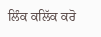ਲਿੰਕ ਕਲਿੱਕ ਕਰੋ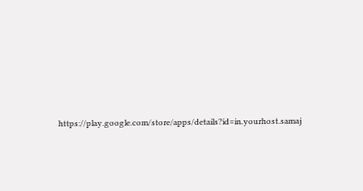https://play.google.com/store/apps/details?id=in.yourhost.samaj